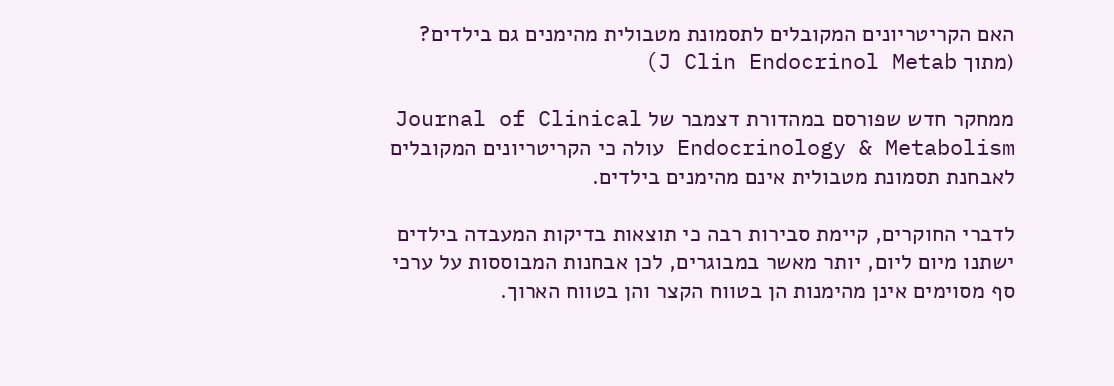האם הקריטריונים המקובלים לתסמונת מטבולית מהימנים גם בילדים? (מתוך J Clin Endocrinol Metab)

ממחקר חדש שפורסם במהדורת דצמבר של Journal of Clinical Endocrinology & Metabolism עולה כי הקריטריונים המקובלים לאבחנת תסמונת מטבולית אינם מהימנים בילדים.

לדברי החוקרים, קיימת סבירות רבה כי תוצאות בדיקות המעבדה בילדים ישתנו מיום ליום, יותר מאשר במבוגרים, לכן אבחנות המבוססות על ערכי סף מסוימים אינן מהימנות הן בטווח הקצר והן בטווח הארוך.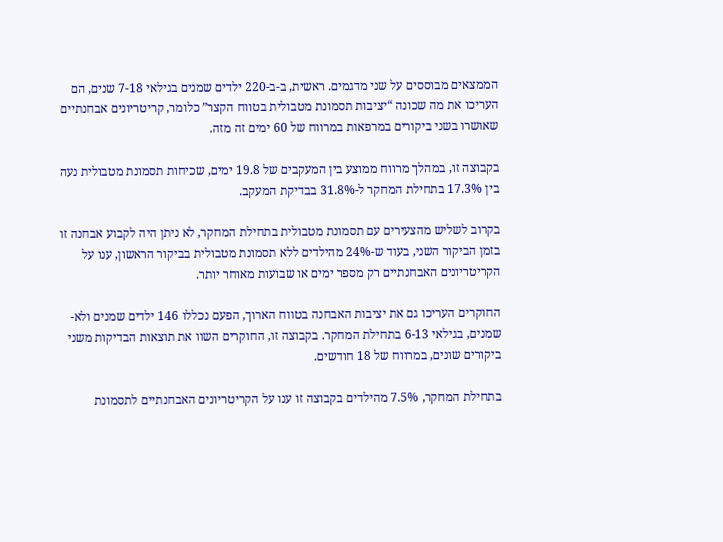הממצאים מבוססים על שני מדגמים. ראשית, ב-ב-220 ילדים שמנים בגילאי 7-18 שנים, הם העריכו את מה שכונה “יציבות תסמונת מטבולית בטווח הקצר” כלומר, קריטריונים אבחנתיים שאושרו בשני ביקורים במרפאות במרווח של 60 ימים זה מזה.

בקבוצה זו, במהלך מרווח ממוצע בין המעקבים של 19.8 ימים, שכיחות תסמונת מטבולית נעה בין 17.3% בתחילת המחקר ל-31.8% בבדיקת המעקב.

בקרוב לשליש מהצעירים עם תסמונת מטבולית בתחילת המחקר, לא ניתן היה לקבוע אבחנה זו בזמן הביקור השני, בעוד ש-24% מהילדים ללא תסמונת מטבולית בביקור הראשון, ענו על הקריטריונים האבחנתיים רק מספר ימים או שבועות מאוחר יותר.

החוקרים העריכו גם את יציבות האבחנה בטווח הארוך, הפעם נכללו 146 ילדים שמנים ולא-שמנים, בגילאי 6-13 בתחילת המחקר. בקבוצה זו, החוקרים השוו את תוצאות הבדיקות משני ביקורים שונים, במרווח של 18 חודשים.

בתחילת המחקר, 7.5% מהילדים בקבוצה זו ענו על הקריטריונים האבחנתיים לתסמונת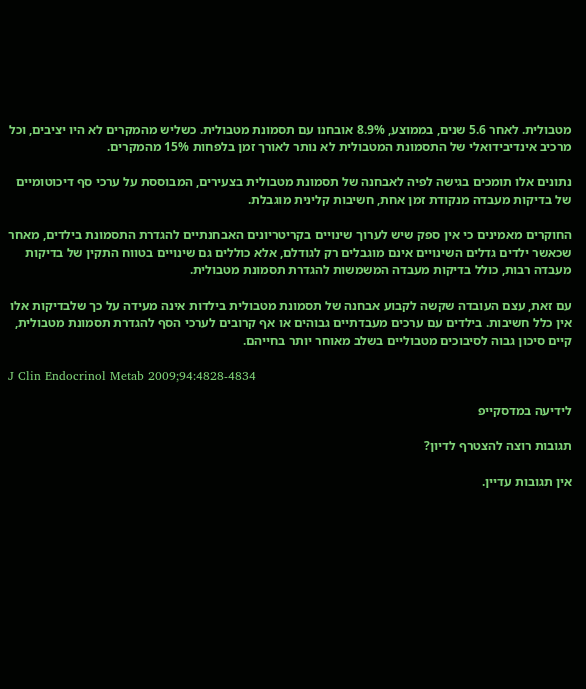מטבולית. לאחר 5.6 שנים, בממוצע, 8.9% אובחנו עם תסמונת מטבולית. כשליש מהמקרים לא היו יציבים, וכל מרכיב אינדיבידואלי של התסמונת המטבולית לא נותר לאורך זמן בלפחות 15% מהמקרים.

נתונים אלו תומכים בגישה לפיה לאבחנה של תסמונת מטבולית בצעירים, המבוססת על ערכי סף דיכוטומיים של בדיקות מעבדה מנקודת זמן אחת, חשיבות קלינית מוגבלת.

החוקרים מאמינים כי אין ספק שיש לערוך שינויים בקריטריונים האבחנתיים להגדרת התסמונת בילדים, מאחר שכאשר ילדים גדלים השינויים אינם מוגבלים רק לגודלם, אלא כוללים גם שינויים בטווח התקין של בדיקות מעבדה רבות, כולל בדיקות מעבדה המשמשות להגדרת תסמונת מטבולית.

עם זאת, עצם העובדה שקשה לקבוע אבחנה של תסמונת מטבולית בילדות אינה מעידה על כך שלבדיקות אלו אין כלל חשיבות. בילדים עם ערכים מעבדתיים גבוהים או אף קרובים לערכי הסף להגדרת תסמונת מטבולית, קיים סיכון גבוה לסיבוכים מטבוליים בשלב מאוחר יותר בחייהם.

J Clin Endocrinol Metab 2009;94:4828-4834

לידיעה במדסקייפ

תגובות רוצה להצטרף לדיון?

אין תגובות עדיין.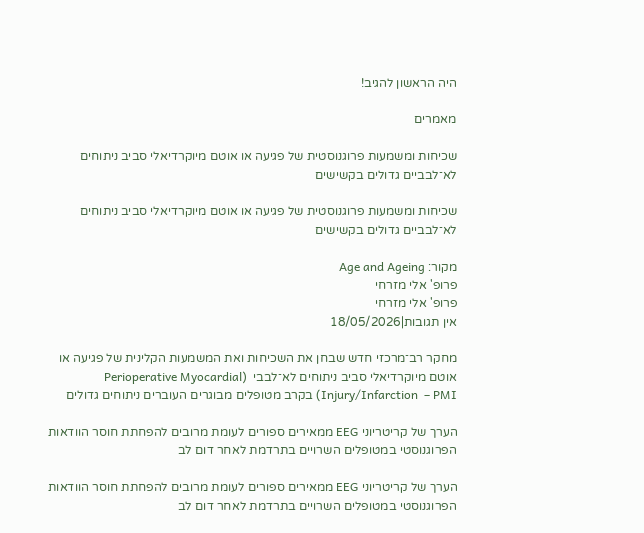היה הראשון להגיב!

מאמרים

שכיחות ומשמעות פרוגנוסטית של פגיעה או אוטם מיוקרדיאלי סביב ניתוחים לא־לבביים גדולים בקשישים

שכיחות ומשמעות פרוגנוסטית של פגיעה או אוטם מיוקרדיאלי סביב ניתוחים לא־לבביים גדולים בקשישים

מקור: Age and Ageing
פרופ' אלי מזרחי
פרופ' אלי מזרחי
אין תגובות|18/05/2026

מחקר רב־מרכזי חדש שבחן את השכיחות ואת המשמעות הקלינית של פגיעה או אוטם מיוקרדיאלי סביב ניתוחים לא־לבבי  (Perioperative Myocardial Injury/Infarction  – PMI) בקרב מטופלים מבוגרים העוברים ניתוחים גדולים

הערך של קריטריוני EEG ממאירים ספורים לעומת מרובים להפחתת חוסר הוודאות הפרוגנוסטי במטופלים השרויים בתרדמת לאחר דום לב

הערך של קריטריוני EEG ממאירים ספורים לעומת מרובים להפחתת חוסר הוודאות הפרוגנוסטי במטופלים השרויים בתרדמת לאחר דום לב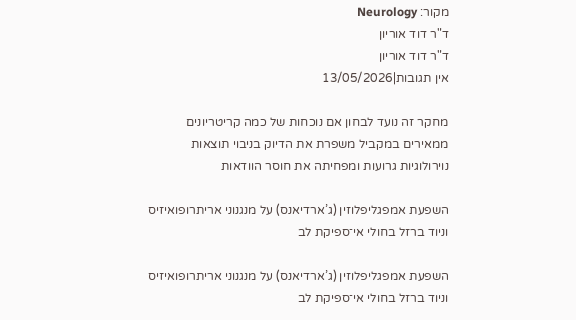מקור: Neurology
ד"ר דוד אוריון
ד"ר דוד אוריון
אין תגובות|13/05/2026

מחקר זה נועד לבחון אם נוכחות של כמה קריטריונים ממאירים במקביל משפרת את הדיוק בניבוי תוצאות נוירולוגיות גרועות ומפחיתה את חוסר הוודאות

השפעת אמפגליפלוזין (ג’ארדיאנס) על מנגנוני אריתרופואיזיס וניוד ברזל בחולי אי־ספיקת לב

השפעת אמפגליפלוזין (ג’ארדיאנס) על מנגנוני אריתרופואיזיס וניוד ברזל בחולי אי־ספיקת לב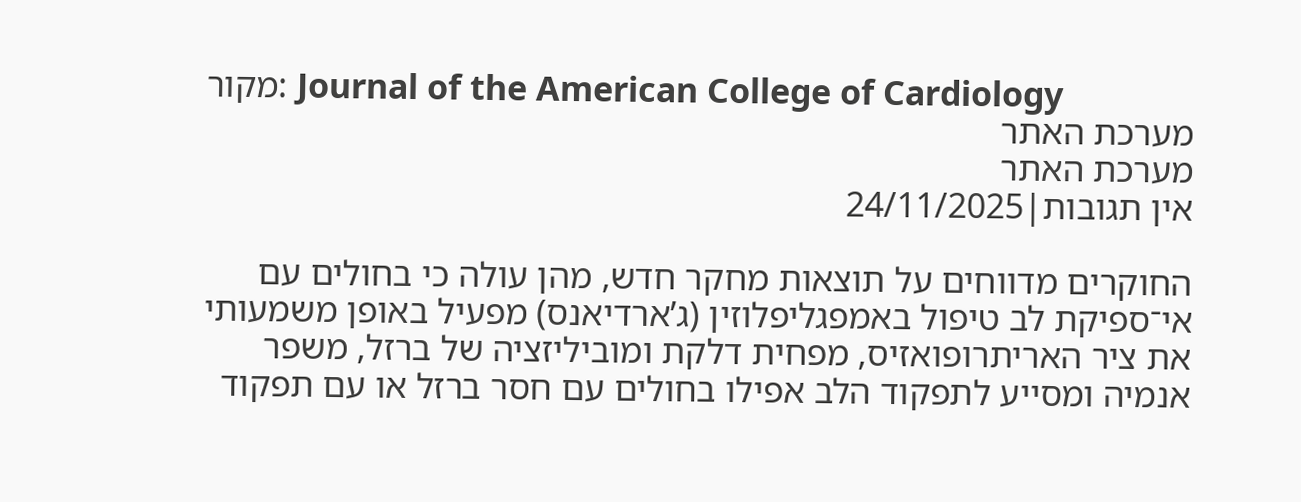מקור: Journal of the American College of Cardiology
מערכת האתר
מערכת האתר
אין תגובות|24/11/2025

החוקרים מדווחים על תוצאות מחקר חדש, מהן עולה כי בחולים עם אי־ספיקת לב טיפול באמפגליפלוזין (ג’ארדיאנס) מפעיל באופן משמעותי את ציר האריתרופואזיס, מפחית דלקת ומוביליזציה של ברזל, משפר אנמיה ומסייע לתפקוד הלב אפילו בחולים עם חסר ברזל או עם תפקוד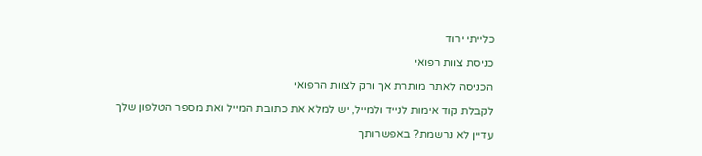כלייתי ירוד

כניסת צוות רפואי

הכניסה לאתר מותרת אך ורק לצוות הרפואי

לקבלת קוד אימות לנייד ולמייל, יש למלא את כתובת המייל ואת מספר הטלפון שלך

עדיין לא נרשמת? באפשרותך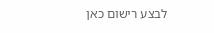לבצע רישום כאן